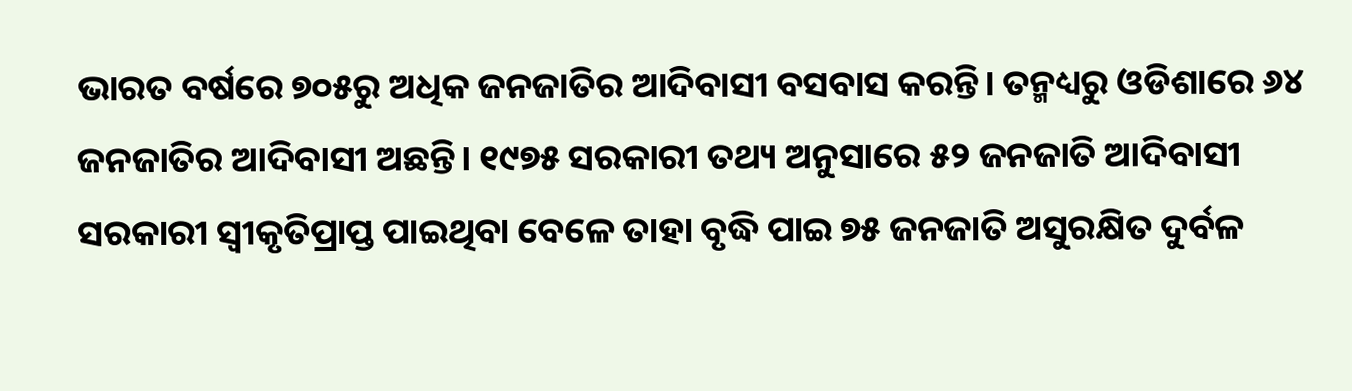ଭାରତ ବର୍ଷରେ ୭୦୫ରୁ ଅଧିକ ଜନଜାତିର ଆଦିବାସୀ ବସବାସ କରନ୍ତି। ତନ୍ମଧ୍ୟରୁ ଓଡିଶାରେ ୬୪ ଜନଜାତିର ଆଦିବାସୀ ଅଛନ୍ତି। ୧୯୭୫ ସରକାରୀ ତଥ୍ୟ ଅନୁସାରେ ୫୨ ଜନଜାତି ଆଦିବାସୀ ସରକାରୀ ସ୍ୱୀକୃତିପ୍ରାପ୍ତ ପାଇଥିବା ବେଳେ ତାହା ବୃଦ୍ଧି ପାଇ ୭୫ ଜନଜାତି ଅସୁରକ୍ଷିତ ଦୁର୍ବଳ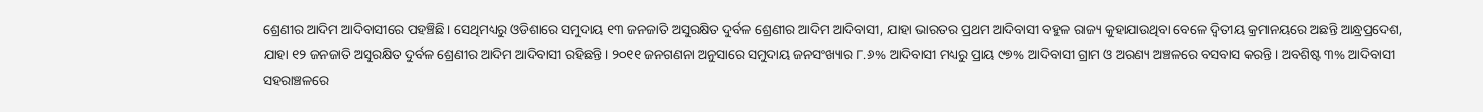ଶ୍ରେଣୀର ଆଦିମ ଆଦିବାସୀରେ ପହଞ୍ଚିଛି। ସେଥିମଧ୍ୟରୁ ଓଡିଶାରେ ସମୁଦାୟ ୧୩ ଜନଜାତି ଅସୁରକ୍ଷିତ ଦୁର୍ବଳ ଶ୍ରେଣୀର ଆଦିମ ଆଦିବାସୀ, ଯାହା ଭାରତର ପ୍ରଥମ ଆଦିବାସୀ ବହୁଳ ରାଜ୍ୟ କୁହାଯାଉଥିବା ବେଳେ ଦ୍ୱିତୀୟ କ୍ରମାନୟରେ ଅଛନ୍ତି ଆନ୍ଧ୍ରପ୍ରଦେଶ, ଯାହା ୧୨ ଜନଜାତି ଅସୁରକ୍ଷିତ ଦୁର୍ବଳ ଶ୍ରେଣୀର ଆଦିମ ଆଦିବାସୀ ରହିଛନ୍ତି। ୨୦୧୧ ଜନଗଣନା ଅନୁସାରେ ସମୁଦାୟ ଜନସଂଖ୍ୟାର ୮.୬% ଆଦିବାସୀ ମଧ୍ୟରୁ ପ୍ରାୟ ୯୭% ଆଦିବାସୀ ଗ୍ରାମ ଓ ଅରଣ୍ୟ ଅଞ୍ଚଳରେ ବସବାସ କରନ୍ତି। ଅବଶିଷ୍ଟ ୩% ଆଦିବାସୀ ସହରାଞ୍ଚଳରେ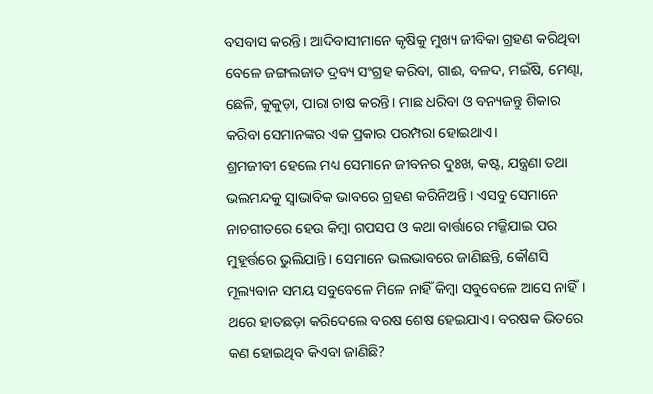ବସବାସ କରନ୍ତି। ଆଦିବାସୀମାନେ କୃଷିକୁ ମୁଖ୍ୟ ଜୀବିକା ଗ୍ରହଣ କରିଥିବା ବେଳେ ଜଙ୍ଗଲଜାତ ଦ୍ରବ୍ୟ ସଂଗ୍ରହ କରିବା, ଗାଈ, ବଳଦ, ମଇଁଷି, ମେଣ୍ଢା, ଛେଳି, କୁକୁଡ଼ା, ପାରା ଚାଷ କରନ୍ତି। ମାଛ ଧରିବା ଓ ବନ୍ୟଜନ୍ତୁ ଶିକାର କରିବା ସେମାନଙ୍କର ଏକ ପ୍ରକାର ପରମ୍ପରା ହୋଇଥାଏ।
ଶ୍ରମଜୀବୀ ହେଲେ ମଧ୍ୟ ସେମାନେ ଜୀବନର ଦୁଃଖ, କଷ୍ଟ, ଯନ୍ତ୍ରଣା ତଥା ଭଲମନ୍ଦକୁ ସ୍ୱାଭାବିକ ଭାବରେ ଗ୍ରହଣ କରିନିଅନ୍ତି । ଏସବୁ ସେମାନେ ନାଚଗୀତରେ ହେଉ କିମ୍ବା ଗପସପ ଓ କଥା ବାର୍ତ୍ତାରେ ମଜ୍ଜିଯାଇ ପର ମୁହୂର୍ତ୍ତରେ ଭୁଲିଯାନ୍ତି। ସେମାନେ ଭଲଭାବରେ ଜାଣିଛନ୍ତି, କୌଣସି ମୂଲ୍ୟବାନ ସମୟ ସବୁବେଳେ ମିଳେ ନାହିଁ କିମ୍ବା ସବୁବେଳେ ଆସେ ନାହିଁ। ଥରେ ହାତଛଡ଼ା କରିଦେଲେ ବରଷ ଶେଷ ହେଇଯାଏ। ବରଷକ ଭିତରେ କଣ ହୋଇଥିବ କିଏବା ଜାଣିଛି?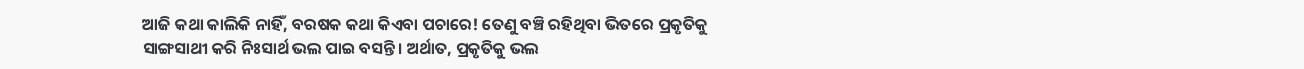ଆଜି କଥା କାଲିକି ନାହିଁ, ବରଷକ କଥା କିଏବା ପଚାରେ! ତେଣୁ ବଞ୍ଚି ରହିଥିବା ଭିତରେ ପ୍ରକୃତିକୁ ସାଙ୍ଗସାଥୀ କରି ନିଃସାର୍ଥ ଭଲ ପାଇ ବସନ୍ତି। ଅର୍ଥାତ, ପ୍ରକୃତିକୁ ଭଲ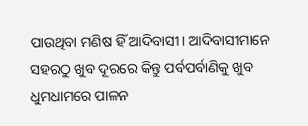ପାଉଥିବା ମଣିଷ ହିଁ ଆଦିବାସୀ। ଆଦିବାସୀମାନେ ସହରଠୁ ଖୁବ ଦୂରରେ କିନ୍ତୁ ପର୍ବପର୍ବାଣିକୁ ଖୁବ ଧୁମଧାମରେ ପାଳନ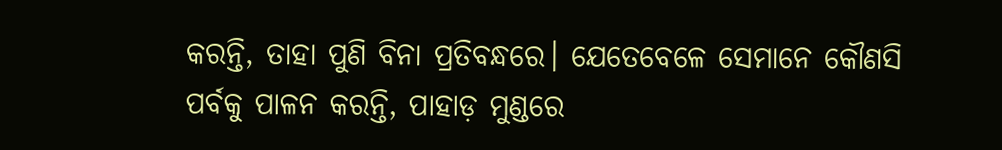କରନ୍ତି, ତାହା ପୁଣି ବିନା ପ୍ରତିବନ୍ଧରେ। ଯେତେବେଳେ ସେମାନେ କୌଣସି ପର୍ବକୁ ପାଳନ କରନ୍ତି, ପାହାଡ଼ ମୁଣ୍ଡରେ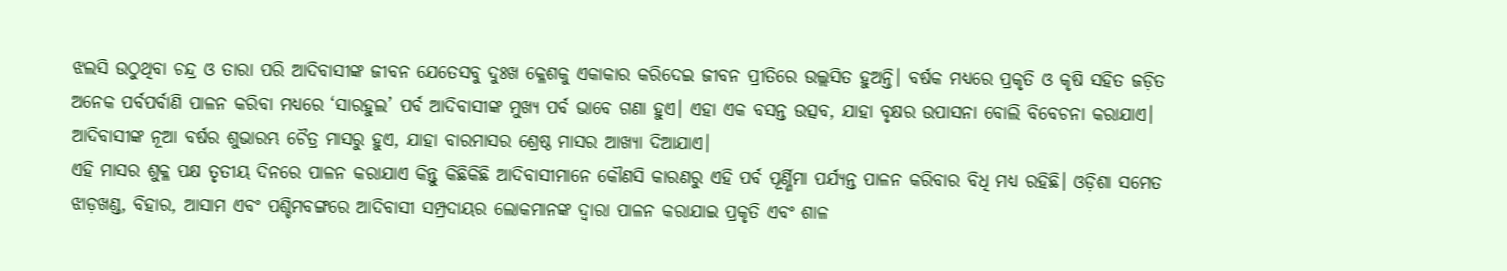ଝଲସି ଉଠୁଥିବା ଚନ୍ଦ୍ର ଓ ତାରା ପରି ଆଦିବାସୀଙ୍କ ଜୀବନ ଯେତେସବୁ ଦୁଃଖ କ୍ଳେଶକୁ ଏକାକାର କରିଦେଇ ଜୀବନ ପ୍ରୀତିରେ ଉଲ୍ଲସିତ ହୁଅନ୍ତି। ବର୍ଷକ ମଧ୍ୟରେ ପ୍ରକୃତି ଓ କୃଷି ସହିତ ଜଡ଼ିତ ଅନେକ ପର୍ବପର୍ବାଣି ପାଳନ କରିବା ମଧ୍ୟରେ ‘ସାରହୁଲ’ ପର୍ବ ଆଦିବାସୀଙ୍କ ମୁଖ୍ୟ ପର୍ବ ଭାବେ ଗଣା ହୁଏ। ଏହା ଏକ ବସନ୍ତ ଉତ୍ସବ, ଯାହା ବୃକ୍ଷର ଉପାସନା ବୋଲି ବିବେଚନା କରାଯାଏ। ଆଦିବାସୀଙ୍କ ନୂଆ ବର୍ଷର ଶୁଭାରମ୍ଭ ଚୈତ୍ର ମାସରୁ ହୁଏ, ଯାହା ବାରମାସର ଶ୍ରେଷ୍ଠ ମାସର ଆଖ୍ୟା ଦିଆଯାଏ।
ଏହି ମାସର ଶୁକ୍ଳ ପକ୍ଷ ତୃତୀୟ ଦିନରେ ପାଳନ କରାଯାଏ କିନ୍ତୁ କିଛିକିଛି ଆଦିବାସୀମାନେ କୌଣସି କାରଣରୁ ଏହି ପର୍ବ ପୂର୍ଣ୍ଣିମା ପର୍ଯ୍ୟନ୍ତ ପାଳନ କରିବାର ବିଧି ମଧ୍ୟ ରହିଛି। ଓଡ଼ିଶା ସମେତ ଝାଡ଼ଖଣ୍ଡ, ବିହାର, ଆସାମ ଏବଂ ପଶ୍ଚିମବଙ୍ଗରେ ଆଦିବାସୀ ସମ୍ପ୍ରଦାୟର ଲୋକମାନଙ୍କ ଦ୍ୱାରା ପାଳନ କରାଯାଇ ପ୍ରକୃତି ଏବଂ ଶାଳ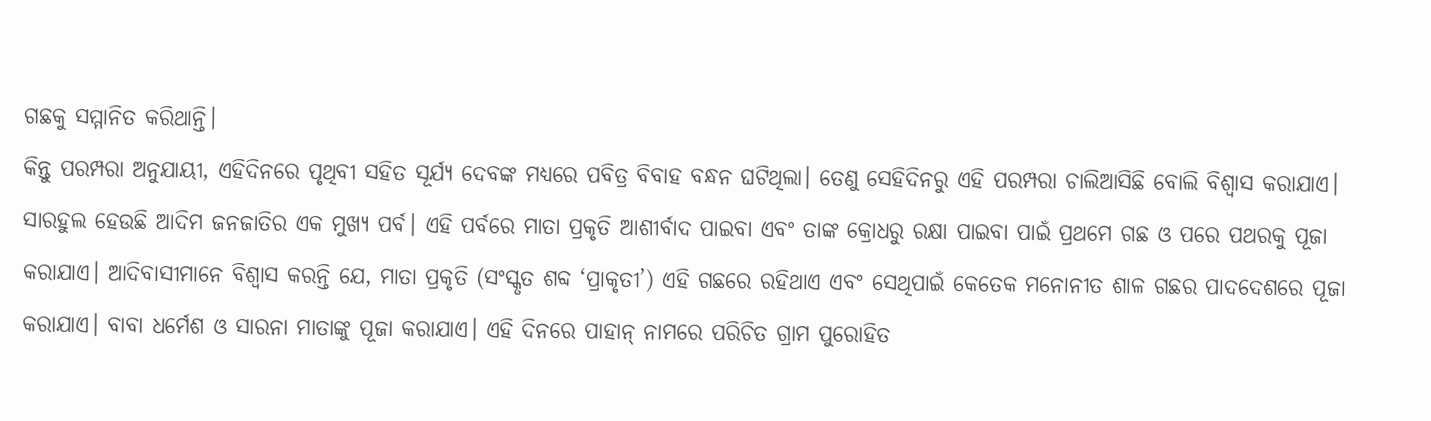ଗଛକୁ ସମ୍ମାନିତ କରିଥାନ୍ତି।
କିନ୍ତୁ ପରମ୍ପରା ଅନୁଯାୟୀ, ଏହିଦିନରେ ପୃଥିବୀ ସହିତ ସୂର୍ଯ୍ୟ ଦେବଙ୍କ ମଧ୍ୟରେ ପବିତ୍ର ବିବାହ ବନ୍ଧନ ଘଟିଥିଲା। ତେଣୁ ସେହିଦିନରୁ ଏହି ପରମ୍ପରା ଚାଲିଆସିଛି ବୋଲି ବିଶ୍ୱାସ କରାଯାଏ। ସାରହୁଲ ହେଉଛି ଆଦିମ ଜନଜାତିର ଏକ ମୁଖ୍ୟ ପର୍ବ। ଏହି ପର୍ବରେ ମାତା ପ୍ରକୃତି ଆଶୀର୍ବାଦ ପାଇବା ଏବଂ ତାଙ୍କ କ୍ରୋଧରୁ ରକ୍ଷା ପାଇବା ପାଇଁ ପ୍ରଥମେ ଗଛ ଓ ପରେ ପଥରକୁ ପୂଜା କରାଯାଏ। ଆଦିବାସୀମାନେ ବିଶ୍ୱାସ କରନ୍ତି ଯେ, ମାତା ପ୍ରକୃତି (ସଂସ୍କୃତ ଶବ୍ଦ ‘ପ୍ରାକୃତୀ’) ଏହି ଗଛରେ ରହିଥାଏ ଏବଂ ସେଥିପାଇଁ କେତେକ ମନୋନୀତ ଶାଳ ଗଛର ପାଦଦେଶରେ ପୂଜା କରାଯାଏ। ବାବା ଧର୍ମେଶ ଓ ସାରନା ମାତାଙ୍କୁ ପୂଜା କରାଯାଏ। ଏହି ଦିନରେ ପାହାନ୍ ନାମରେ ପରିଚିତ ଗ୍ରାମ ପୁରୋହିତ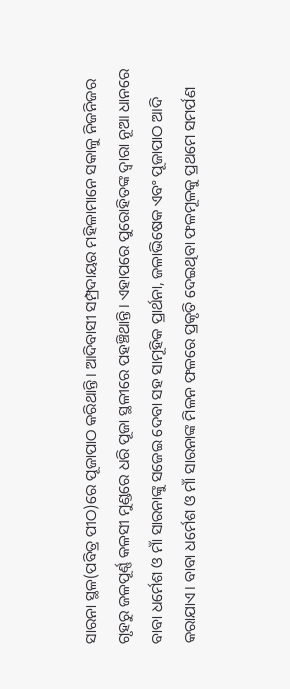ସାରନା ସ୍ଥଳ(ପବିତ୍ର ପୀଠ)ରେ ପୂଜାପାଠ କରିଥାନ୍ତି। ଆଦିବାସୀ ସମ୍ପ୍ରଦାୟର ମହିଳାମାନେ ସକାଳୁ ନିଜନିଜର ଗୃହରୁ ଜଳପୂର୍ଣ୍ଣ କଳସୀ ମୁଣ୍ଡରେ ଧରି ପୂଜା ସ୍ଥଳୀରେ ପହଞ୍ଚିଥାନ୍ତି। ଏହାପରେ ପୁରୋହିତଙ୍କ ଦ୍ୱାରା ନୂଆ ଧାନରେ ବାବା ଧର୍ମେଶ ଓ ମାଁ ସାରନାଙ୍କୁ ସଜେଇ ଦେବା ସହ ସାମୂହିକ ପ୍ରାର୍ଥନା, ଜଳାଭିଷେକ ଏବଂ ପୂଜାପାଠ ଆଦି କରାଯାଏ। ବାବା ଧର୍ମେଶ ଓ ମାଁ ସାରନାଙ୍କ ମିଳନ ଫଳରେ ପ୍ରକୃତି ଦେଇଥିବା ଫଳମୂଳକୁ ପ୍ରଥମେ ସମର୍ପଣ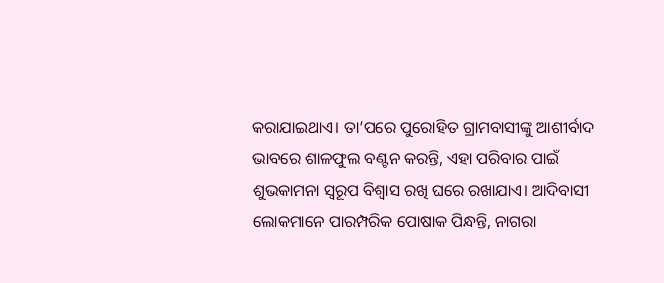କରାଯାଇଥାଏ। ତା’ପରେ ପୁରୋହିତ ଗ୍ରାମବାସୀଙ୍କୁ ଆଶୀର୍ବାଦ ଭାବରେ ଶାଳଫୁଲ ବଣ୍ଟନ କରନ୍ତି, ଏହା ପରିବାର ପାଇଁ ଶୁଭକାମନା ସ୍ୱରୂପ ବିଶ୍ୱାସ ରଖି ଘରେ ରଖାଯାଏ। ଆଦିବାସୀ ଲୋକମାନେ ପାରମ୍ପରିକ ପୋଷାକ ପିନ୍ଧନ୍ତି, ନାଗରା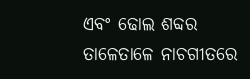ଏବଂ ଢୋଲ ଶବ୍ଦର ତାଳେତାଳେ ନାଚଗୀତରେ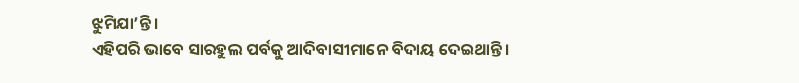ଝୁମିଯା’ନ୍ତି।
ଏହିପରି ଭାବେ ସାରହୁଲ ପର୍ବକୁ ଆଦିବାସୀମାନେ ବିଦାୟ ଦେଇଥାନ୍ତି।